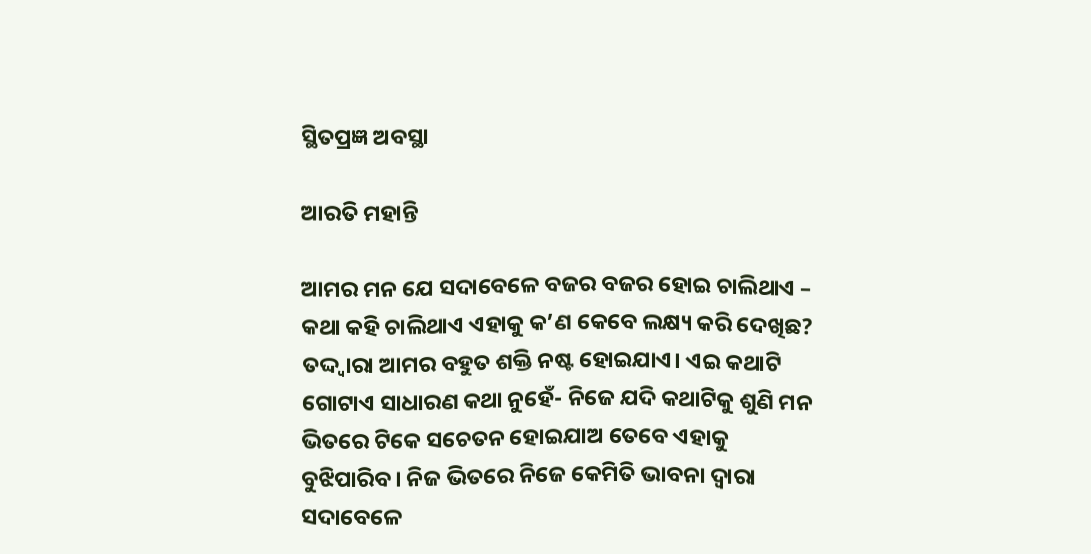ସ୍ଥିତପ୍ରଜ୍ଞ ଅବସ୍ଥା

ଆରତି ମହାନ୍ତି

ଆମର ମନ ଯେ ସଦାବେଳେ ବଜର ବଜର ହୋଇ ଚାଲିଥାଏ – କଥା କହି ଚାଲିଥାଏ ଏହାକୁ କ’ଣ କେବେ ଲକ୍ଷ୍ୟ କରି ଦେଖିଛ? ତଦ୍ଦ୍ବାରା ଆମର ବହୁତ ଶକ୍ତି ନଷ୍ଟ ହୋଇଯାଏ। ଏଇ କଥାଟି ଗୋଟାଏ ସାଧାରଣ କଥା ନୁହେଁ- ନିଜେ ଯଦି କଥାଟିକୁ ଶୁଣି ମନ ଭିତରେ ଟିକେ ସଚେତନ ହୋଇଯାଅ ତେବେ ଏହାକୁ ବୁଝିପାରିବ। ନିଜ ଭିତରେ ନିଜେ କେମିତି ଭାବନା ଦ୍ୱାରା ସଦାବେଳେ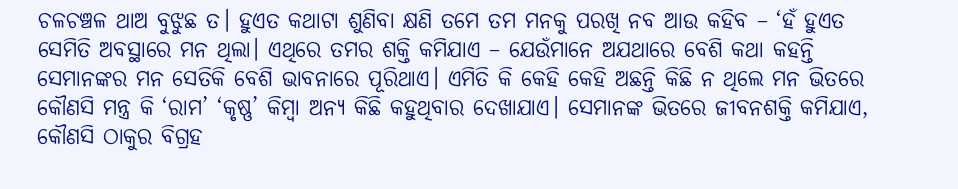ଚଳଚଞ୍ଚଳ ଥାଅ ବୁଝୁଛ ତ। ହୁଏତ କଥାଟା ଶୁଣିବା କ୍ଷଣି ତମେ ତମ ମନକୁ ପରଖି ନବ ଆଉ କହିବ – ‘ହଁ ହୁଏତ ସେମିତି ଅବସ୍ଥାରେ ମନ ଥିଲା। ଏଥିରେ ତମର ଶକ୍ତି କମିଯାଏ – ଯେଉଁମାନେ ଅଯଥାରେ ବେଶି କଥା କହନ୍ତି ସେମାନଙ୍କର ମନ ସେତିକି ବେଶି ଭାବନାରେ ପୂରିଥାଏ। ଏମିତି କି କେହି କେହି ଅଛନ୍ତି କିଛି ନ ଥିଲେ ମନ ଭିତରେ କୌଣସି ମନ୍ତ୍ର କି ‘ରାମ’ ‘କୃଷ୍ଣ’ କିମ୍ବା ଅନ୍ୟ କିଛି କହୁଥିବାର ଦେଖାଯାଏ। ସେମାନଙ୍କ ଭିତରେ ଜୀବନଶକ୍ତି କମିଯାଏ, କୌଣସି ଠାକୁର ବିଗ୍ରହ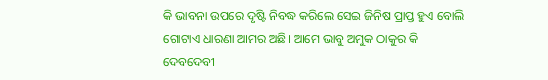କି ଭାବନା ଉପରେ ଦୃଷ୍ଟି ନିବଦ୍ଧ କରିଲେ ସେଇ ଜିନିଷ ପ୍ରାପ୍ତ ହୁଏ ବୋଲି ଗୋଟାଏ ଧାରଣା ଆମର ଅଛି। ଆମେ ଭାବୁ ଅମୁକ ଠାକୁର କି ଦେବଦେବୀ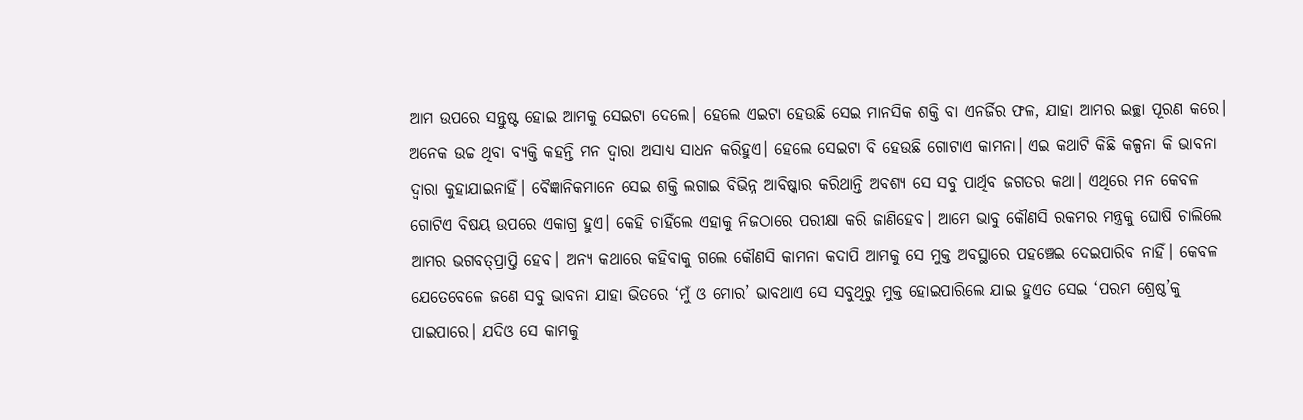ଆମ ଉପରେ ସନ୍ତୁଷ୍ଟ ହୋଇ ଆମକୁ ସେଇଟା ଦେଲେ। ହେଲେ ଏଇଟା ହେଉଛି ସେଇ ମାନସିକ ଶକ୍ତି ବା ଏନର୍ଜିର ଫଳ, ଯାହା ଆମର ଇଚ୍ଛା ପୂରଣ କରେ। ଅନେକ ଉଚ୍ଚ ଥିବା ବ୍ୟକ୍ତି କହନ୍ତି ମନ ଦ୍ୱାରା ଅସାଧ୍ୟ ସାଧନ କରିହୁଏ। ହେଲେ ସେଇଟା ବି ହେଉଛି ଗୋଟାଏ କାମନା। ଏଇ କଥାଟି କିଛି କଳ୍ପନା କି ଭାବନା ଦ୍ୱାରା କୁହାଯାଇନାହିଁ। ବୈଜ୍ଞାନିକମାନେ ସେଇ ଶକ୍ତି ଲଗାଇ ବିଭିନ୍ନ ଆବିଷ୍କାର କରିଥାନ୍ତି ଅବଶ୍ୟ ସେ ସବୁ ପାର୍ଥିବ ଜଗତର କଥା। ଏଥିରେ ମନ କେବଳ ଗୋଟିଏ ବିଷୟ ଉପରେ ଏକାଗ୍ର ହୁଏ। କେହି ଚାହିଁଲେ ଏହାକୁ ନିଜଠାରେ ପରୀକ୍ଷା କରି ଜାଣିହେବ। ଆମେ ଭାବୁ କୌଣସି ରକମର ମନ୍ତ୍ରକୁ ଘୋଷି ଚାଲିଲେ ଆମର ଭଗବତ୍‌ପ୍ରାପ୍ତି ହେବ। ଅନ୍ୟ କଥାରେ କହିବାକୁ ଗଲେ କୌଣସି କାମନା କଦାପି ଆମକୁ ସେ ମୁକ୍ତ ଅବସ୍ଥାରେ ପହଞ୍ଚେଇ ଦେଇପାରିବ ନାହିଁ। କେବଳ ଯେତେବେଳେ ଜଣେ ସବୁ ଭାବନା ଯାହା ଭିତରେ ‘ମୁଁ ଓ ମୋର’ ଭାବଥାଏ ସେ ସବୁଥିରୁ ମୁକ୍ତ ହୋଇପାରିଲେ ଯାଇ ହୁଏତ ସେଇ ‘ପରମ ଶ୍ରେଷ୍ଠ’କୁ ପାଇପାରେ। ଯଦିଓ ସେ କାମକୁ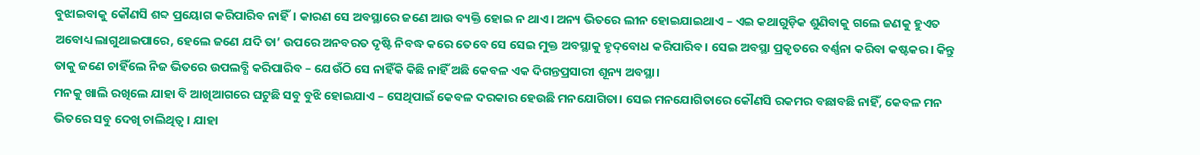ବୁଝାଇବାକୁ କୌଣସି ଶବ୍ଦ ପ୍ରୟୋଗ କରିପାରିବ ନାହିଁ। କାରଣ ସେ ଅବସ୍ଥାରେ ଜଣେ ଆଉ ବ୍ୟକ୍ତି ହୋଇ ନ ଥାଏ। ଅନ୍ୟ ଭିତରେ ଲୀନ ହୋଇଯାଇଥାଏ – ଏଇ କଥାଗୁଡ଼ିକ ଶୁଣିବାକୁ ଗଲେ ଜଣକୁ ହୁଏତ ଅବୋଧ୍ୟ ଲାଗୁଥାଇପାରେ, ହେଲେ ଜଣେ ଯଦି ତା’ ଉପରେ ଅନବରତ ଦୃଷ୍ଟି ନିବଦ୍ଧ କରେ ତେବେ ସେ ସେଇ ମୁକ୍ତ ଅବସ୍ଥାକୁ ହୃଦ୍‌ବୋଧ କରିପାରିବ। ସେଇ ଅବସ୍ଥା ପ୍ରକୃତରେ ବର୍ଣ୍ଣନା କରିବା କଷ୍ଟକର। କିନ୍ତୁ ତାକୁ ଜଣେ ଚାହିଁଲେ ନିଜ ଭିତରେ ଉପଲବ୍ଧି କରିପାରିବ – ଯେଉଁଠି ସେ ନାହିଁକି କିଛି ନାହିଁ ଅଛି କେବଳ ଏକ ଦିଗନ୍ତପ୍ରସାରୀ ଶୂନ୍ୟ ଅବସ୍ଥା।
ମନକୁ ଖାଲି ରଖିଲେ ଯାହା ବି ଆଖିଆଗରେ ଘଟୁଛି ସବୁ ବୁଝି ହୋଇଯାଏ – ସେଥିପାଇଁ କେବଳ ଦରକାର ହେଉଛି ମନଯୋଗିତା। ସେଇ ମନଯୋଗିତାରେ କୌଣସି ରକମର ବଛାବଛି ନାହିଁ, କେବଳ ମନ ଭିତରେ ସବୁ ଦେଖି ଚାଲିଥିତ୍ବ। ଯାହା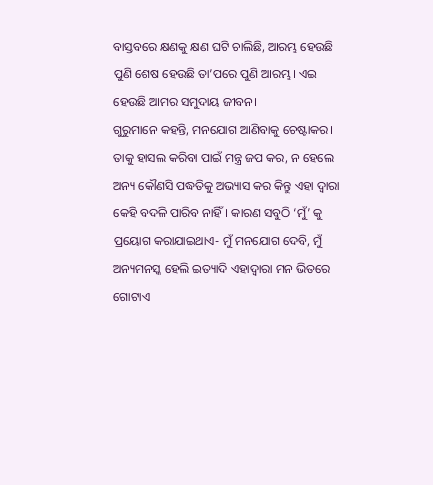ବାସ୍ତବରେ କ୍ଷଣକୁ କ୍ଷଣ ଘଟି ଚାଲିଛି, ଆରମ୍ଭ ହେଉଛି ପୁଣି ଶେଷ ହେଉଛି ତା’ପରେ ପୁଣି ଆରମ୍ଭ। ଏଇ ହେଉଛି ଆମର ସମୁଦାୟ ଜୀବନ।
ଗୁରୁମାନେ କହନ୍ତି, ମନଯୋଗ ଆଣିବାକୁ ଚେଷ୍ଟାକର। ତାକୁ ହାସଲ କରିବା ପାଇଁ ମନ୍ତ୍ର ଜପ କର, ନ ହେଲେ ଅନ୍ୟ କୌଣସି ପଦ୍ଧତିକୁ ଅଭ୍ୟାସ କର କିନ୍ତୁ ଏହା ଦ୍ୱାରା କେହି ବଦଳି ପାରିବ ନାହିଁ। କାରଣ ସବୁଠି ‘ମୁଁ’ କୁ ପ୍ରୟୋଗ କରାଯାଇଥାଏ- ମୁଁ ମନଯୋଗ ଦେବି, ମୁଁ ଅନ୍ୟମନସ୍କ ହେଲି ଇତ୍ୟାଦି ଏହାଦ୍ୱାରା ମନ ଭିତରେ ଗୋଟାଏ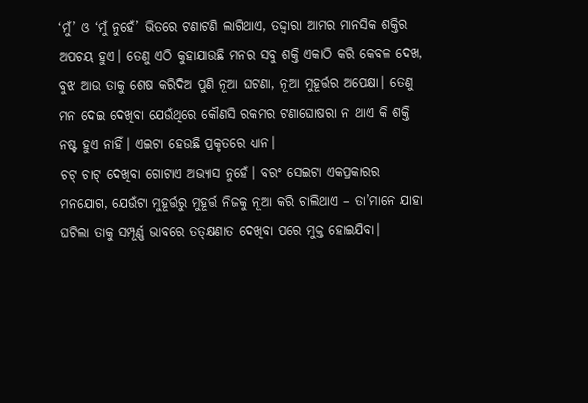‘ମୁଁ’ ଓ ‘ମୁଁ ନୁହେଁ’ ଭିତରେ ଟଣାଟଣି ଲାଗିଥାଏ, ତଦ୍ଦ୍ବାରା ଆମର ମାନସିକ ଶକ୍ତିର ଅପଚୟ ହୁଏ। ତେଣୁ ଏଠି କୁହାଯାଉଛି ମନର ସବୁ ଶକ୍ତି ଏକାଠି କରି କେବଳ ଦେଖ, ବୁଝ ଆଉ ତାକୁ ଶେଷ କରିଦିଅ ପୁଣି ନୂଆ ଘଟଣା, ନୂଆ ମୁହୂର୍ତ୍ତର ଅପେକ୍ଷା। ତେଣୁ ମନ ଦେଇ ଦେଖିବା ଯେଉଁଥିରେ କୌଣସି ରକମର ଟଣାଘୋଷରା ନ ଥାଏ କି ଶକ୍ତି ନଷ୍ଟ ହୁଏ ନାହିଁ। ଏଇଟା ହେଉଛି ପ୍ରକୃତରେ ଧ୍ୟାନ।
ଚଟ୍‌ ଚାଟ୍‌ ଦେଖିବା ଗୋଟାଏ ଅଭ୍ୟାସ ନୁହେଁ। ବରଂ ସେଇଟା ଏକପ୍ରକାରର ମନଯୋଗ, ଯେଉଁଟା ମୁହୂର୍ତ୍ତରୁ ମୁହୂର୍ତ୍ତ ନିଜକୁ ନୂଆ କରି ଚାଲିଥାଏ – ତା’ମାନେ ଯାହା ଘଟିଲା ତାକୁ ସମ୍ପୂର୍ଣ୍ଣ ଭାବରେ ତତ୍‌କ୍ଷଣାତ ଦେଖିବା ପରେ ମୁକ୍ତ ହୋଇଯିବା।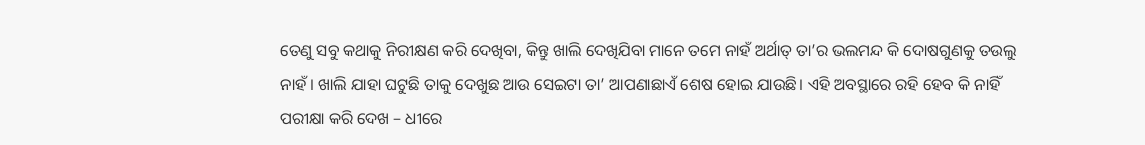ତେଣୁ ସବୁ କଥାକୁ ନିରୀକ୍ଷଣ କରି ଦେଖିବା, କିନ୍ତୁ ଖାଲି ଦେଖିଯିବା ମାନେ ତମେ ନାହଁ ଅର୍ଥାତ୍‌ ତା’ର ଭଲମନ୍ଦ କି ଦୋଷଗୁଣକୁ ତଉଲୁ ନାହଁ। ଖାଲି ଯାହା ଘଟୁଛି ତାକୁ ଦେଖୁଛ ଆଉ ସେଇଟା ତା’ ଆପଣାଛାଏଁ ଶେଷ ହୋଇ ଯାଉଛି। ଏହି ଅବସ୍ଥାରେ ରହି ହେବ କି ନାହିଁ ପରୀକ୍ଷା କରି ଦେଖ – ଧୀରେ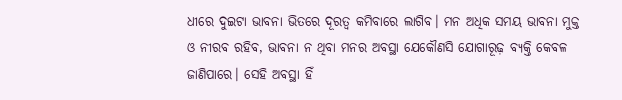ଧୀରେ ଦୁଇଟା ଭାବନା ଭିତରେ ଦୂରତ୍ୱ କମିବାରେ ଲାଗିବ। ମନ ଅଧିକ ସମୟ ଭାବନା ମୁକ୍ତ ଓ ନୀରବ ରହିବ, ଭାବନା ନ ଥିବା ମନର ଅବସ୍ଥା ଯେକୌଣସି ଯୋଗାରୂଢ଼ ବ୍ୟକ୍ତି କେବଳ ଜାଣିପାରେ। ସେହି ଅବସ୍ଥା ହିଁ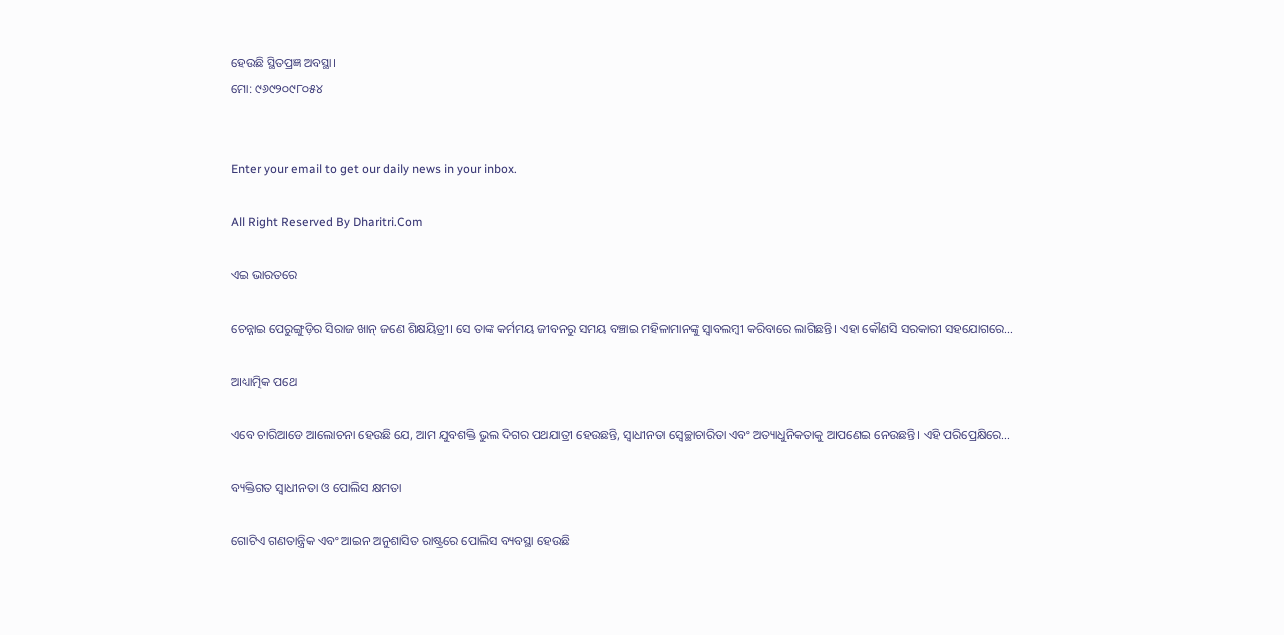ହେଉଛି ସ୍ଥିତପ୍ରଜ୍ଞ ଅବସ୍ଥା।
ମୋ: ୯୬୯୨୦୯୮୦୫୪


Enter your email to get our daily news in your inbox.

All Right Reserved By Dharitri.Com

ଏଇ ଭାରତରେ

ଚେନ୍ନାଇ ପେରୁଙ୍ଗୁଡ଼ିର ସିରାଜ ଖାନ୍‌ ଜଣେ ଶିକ୍ଷୟିତ୍ରୀ। ସେ ତାଙ୍କ କର୍ମମୟ ଜୀବନରୁ ସମୟ ବଞ୍ଚାଇ ମହିଳାମାନଙ୍କୁ ସ୍ବାବଲମ୍ବୀ କରିବାରେ ଲାଗିଛନ୍ତି। ଏହା କୌଣସି ସରକାରୀ ସହଯୋଗରେ…

ଆଧ୍ୟାତ୍ମିକ ପଥେ

ଏବେ ଚାରିଆଡେ ଆଲୋଚନା ହେଉଛି ଯେ, ଆମ ଯୁବଶକ୍ତି ଭୁଲ ଦିଗର ପଥଯାତ୍ରୀ ହେଉଛନ୍ତି, ସ୍ବାଧୀନତା ସ୍ବେଚ୍ଛାଚାରିତା ଏବଂ ଅତ୍ୟାଧୁନିକତାକୁ ଆପଣେଇ ନେଉଛନ୍ତି। ଏହି ପରିପ୍ରେକ୍ଷିରେ…

ବ୍ୟକ୍ତିଗତ ସ୍ବାଧୀନତା ଓ ପୋଲିସ କ୍ଷମତା

ଗୋଟିଏ ଗଣତାନ୍ତ୍ରିକ ଏବଂ ଆଇନ ଅନୁଶାସିତ ରାଷ୍ଟ୍ରରେ ପୋଲିସ ବ୍ୟବସ୍ଥା ହେଉଛି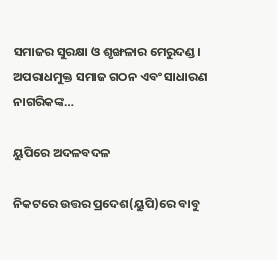ସମାଜର ସୁରକ୍ଷା ଓ ଶୃଙ୍ଖଳାର ମେରୁଦଣ୍ଡ। ଅପରାଧମୁକ୍ତ ସମାଜ ଗଠନ ଏବଂ ସାଧାରଣ ନାଗରିକଙ୍କ…

ୟୁପିରେ ଅଦଳବଦଳ

ନିକଟରେ ଉତ୍ତର ପ୍ରଦେଶ(ୟୁପି)ରେ ବାବୁ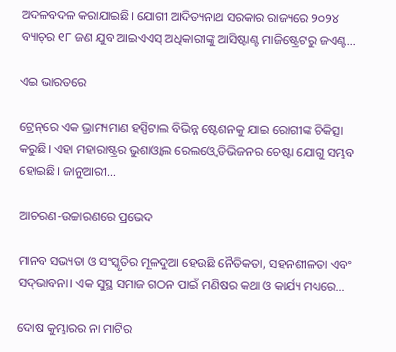ଅଦଳବଦଳ କରାଯାଇଛି। ଯୋଗୀ ଆଦିତ୍ୟନାଥ ସରକାର ରାଜ୍ୟରେ ୨୦୨୪ ବ୍ୟାଚ୍‌ର ୧୮ ଜଣ ଯୁବ ଆଇଏଏସ୍‌ ଅଧିକାରୀଙ୍କୁ ଆସିଷ୍ଟାଣ୍ଟ ମାଜିଷ୍ଟ୍ରେଟରୁ ଜଏଣ୍ଟ…

ଏଇ ଭାରତରେ

ଟ୍ରେନ୍‌ରେ ଏକ ଭ୍ରାମ୍ୟମାଣ ହସ୍ପିଟାଲ ବିଭିନ୍ନ ଷ୍ଟେଶନକୁ ଯାଇ ରୋଗୀଙ୍କ ଚିକିତ୍ସା କରୁଛି। ଏହା ମହାରାଷ୍ଟ୍ରର ଭୁଶାଓ୍ବାଲ ରେଲଓ୍ବେ ଡିଭିଜନର ଚେଷ୍ଟା ଯୋଗୁ ସମ୍ଭବ ହୋଇଛି। ଜାନୁଆରୀ…

ଆଚରଣ-ଉଚ୍ଚାରଣରେ ପ୍ରଭେଦ

ମାନବ ସଭ୍ୟତା ଓ ସଂସ୍କୃତିର ମୂଳଦୁଆ ହେଉଛି ନୈତିକତା, ସହନଶୀଳତା ଏବଂ ସଦ୍‌ଭାବନା। ଏକ ସୁସ୍ଥ ସମାଜ ଗଠନ ପାଇଁ ମଣିଷର କଥା ଓ କାର୍ଯ୍ୟ ମଧ୍ୟରେ…

ଦୋଷ କୁମ୍ଭାରର ନା ମାଟିର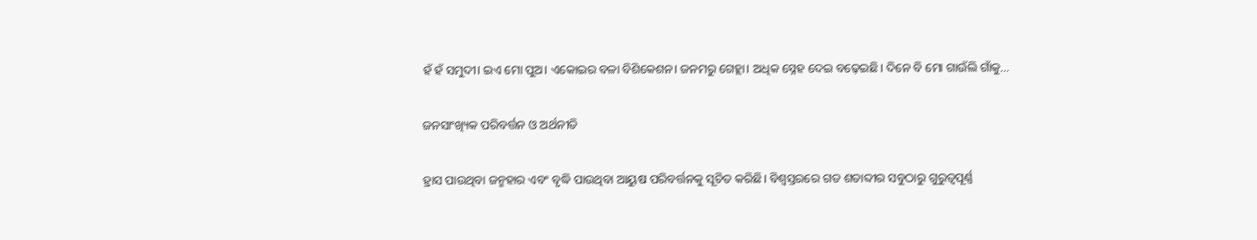ହଁ ହଁ ସମୁଦୀ। ଇଏ ମୋ ପୁଅ। ଏକୋଇର ବଳା ବିଶିକେଶନ। ଜନମରୁ ଗେହ୍ଲା। ଅଧିକ ସ୍ନେହ ଦେଇ ବଢ଼େଇଛି। ଦିନେ ବି ମୋ ଗାଉଁଲି ଗାଁକୁ…

ଜନସାଂଖ୍ୟିକ ପରିବର୍ତ୍ତନ ଓ ଅର୍ଥନୀତି

ହ୍ରାସ ପାଉଥିବା ଜନ୍ମହାର ଏବଂ ବୃଦ୍ଧି ପାଉଥିବା ଆୟୁଷ ପରିବର୍ତ୍ତନକୁ ସୂଚିତ କରିଛି। ବିଶ୍ୱସ୍ତରରେ ଗତ ଶତାବ୍ଦୀର ସବୁଠାରୁ ଗୁରୁତ୍ୱପୂର୍ଣ୍ଣ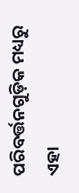ପରିବର୍ତ୍ତନଗୁଡ଼ିକ ମଧ୍ୟରୁ ଏହା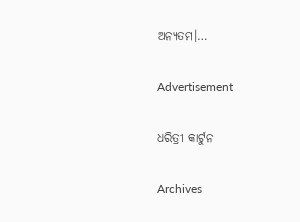ଅନ୍ୟତମ।…

Advertisement

ଧରିତ୍ରୀ କାର୍ଟୁନ

Archives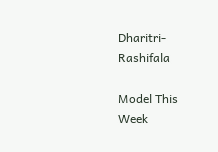Dharitri-Rashifala

Model This Week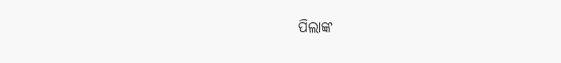ପିଲାଙ୍କ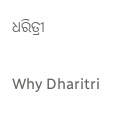ଧରିତ୍ରୀ

Why Dharitri